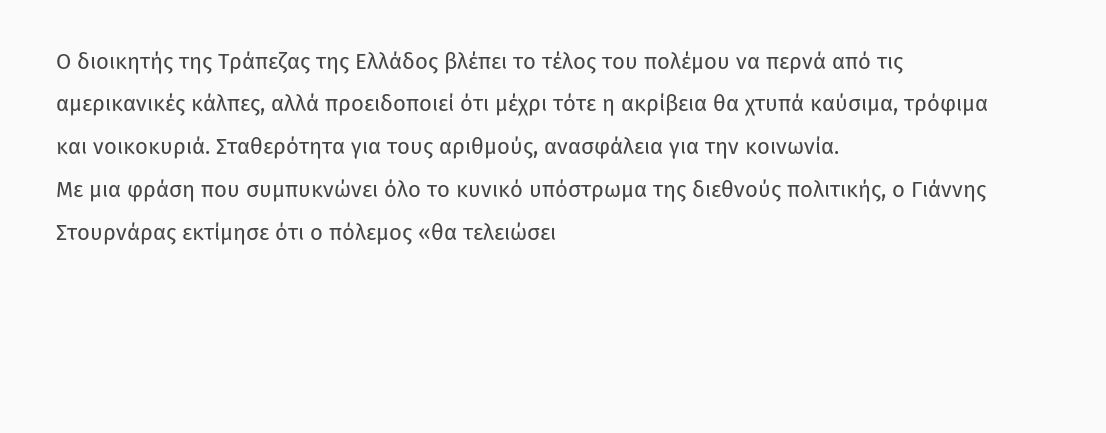Ο διοικητής της Τράπεζας της Ελλάδος βλέπει το τέλος του πολέμου να περνά από τις αμερικανικές κάλπες, αλλά προειδοποιεί ότι μέχρι τότε η ακρίβεια θα χτυπά καύσιμα, τρόφιμα και νοικοκυριά. Σταθερότητα για τους αριθμούς, ανασφάλεια για την κοινωνία.
Με μια φράση που συμπυκνώνει όλο το κυνικό υπόστρωμα της διεθνούς πολιτικής, ο Γιάννης Στουρνάρας εκτίμησε ότι ο πόλεμος «θα τελειώσει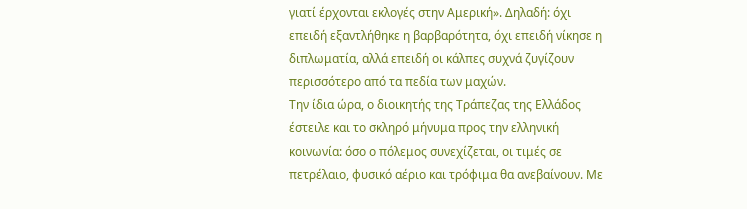γιατί έρχονται εκλογές στην Αμερική». Δηλαδή: όχι επειδή εξαντλήθηκε η βαρβαρότητα, όχι επειδή νίκησε η διπλωματία, αλλά επειδή οι κάλπες συχνά ζυγίζουν περισσότερο από τα πεδία των μαχών.
Την ίδια ώρα, ο διοικητής της Τράπεζας της Ελλάδος έστειλε και το σκληρό μήνυμα προς την ελληνική κοινωνία: όσο ο πόλεμος συνεχίζεται, οι τιμές σε πετρέλαιο, φυσικό αέριο και τρόφιμα θα ανεβαίνουν. Με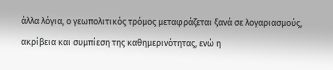άλλα λόγια, ο γεωπολιτικός τρόμος μεταφράζεται ξανά σε λογαριασμούς, ακρίβεια και συμπίεση της καθημερινότητας, ενώ η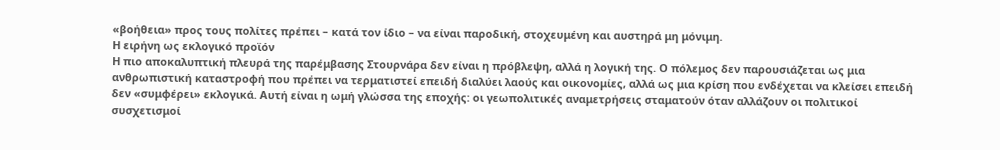«βοήθεια» προς τους πολίτες πρέπει – κατά τον ίδιο – να είναι παροδική, στοχευμένη και αυστηρά μη μόνιμη.
Η ειρήνη ως εκλογικό προϊόν
Η πιο αποκαλυπτική πλευρά της παρέμβασης Στουρνάρα δεν είναι η πρόβλεψη, αλλά η λογική της. Ο πόλεμος δεν παρουσιάζεται ως μια ανθρωπιστική καταστροφή που πρέπει να τερματιστεί επειδή διαλύει λαούς και οικονομίες, αλλά ως μια κρίση που ενδέχεται να κλείσει επειδή δεν «συμφέρει» εκλογικά. Αυτή είναι η ωμή γλώσσα της εποχής: οι γεωπολιτικές αναμετρήσεις σταματούν όταν αλλάζουν οι πολιτικοί συσχετισμοί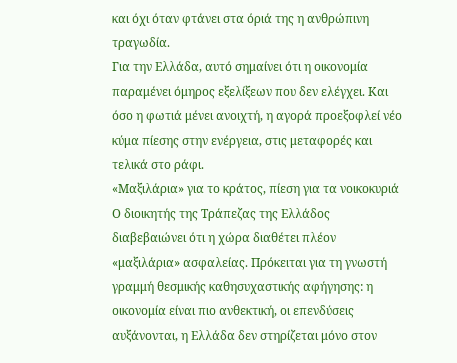και όχι όταν φτάνει στα όριά της η ανθρώπινη τραγωδία.
Για την Ελλάδα, αυτό σημαίνει ότι η οικονομία παραμένει όμηρος εξελίξεων που δεν ελέγχει. Και όσο η φωτιά μένει ανοιχτή, η αγορά προεξοφλεί νέο κύμα πίεσης στην ενέργεια, στις μεταφορές και τελικά στο ράφι.
«Μαξιλάρια» για το κράτος, πίεση για τα νοικοκυριά
Ο διοικητής της Τράπεζας της Ελλάδος διαβεβαιώνει ότι η χώρα διαθέτει πλέον «μαξιλάρια» ασφαλείας. Πρόκειται για τη γνωστή γραμμή θεσμικής καθησυχαστικής αφήγησης: η οικονομία είναι πιο ανθεκτική, οι επενδύσεις αυξάνονται, η Ελλάδα δεν στηρίζεται μόνο στον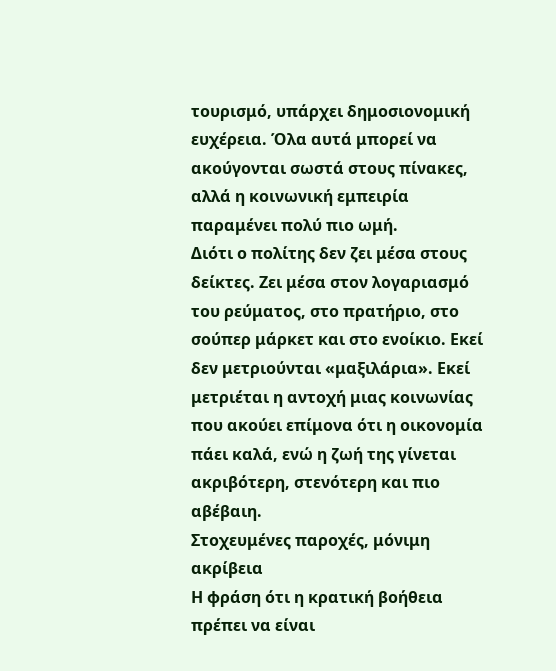τουρισμό, υπάρχει δημοσιονομική ευχέρεια. Όλα αυτά μπορεί να ακούγονται σωστά στους πίνακες, αλλά η κοινωνική εμπειρία παραμένει πολύ πιο ωμή.
Διότι ο πολίτης δεν ζει μέσα στους δείκτες. Ζει μέσα στον λογαριασμό του ρεύματος, στο πρατήριο, στο σούπερ μάρκετ και στο ενοίκιο. Εκεί δεν μετριούνται «μαξιλάρια». Εκεί μετριέται η αντοχή μιας κοινωνίας που ακούει επίμονα ότι η οικονομία πάει καλά, ενώ η ζωή της γίνεται ακριβότερη, στενότερη και πιο αβέβαιη.
Στοχευμένες παροχές, μόνιμη ακρίβεια
Η φράση ότι η κρατική βοήθεια πρέπει να είναι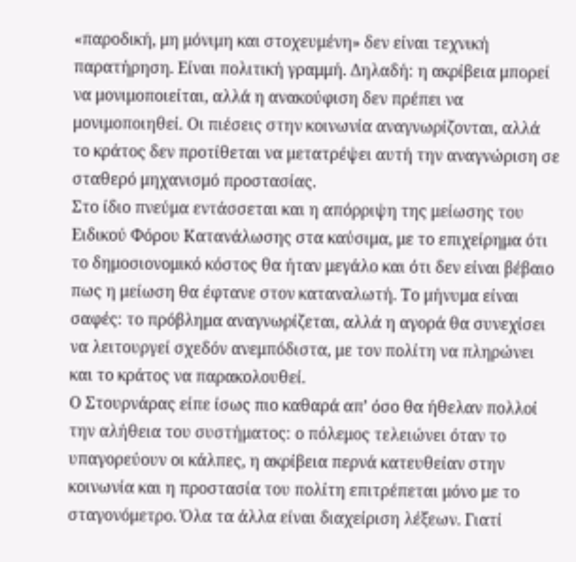«παροδική, μη μόνιμη και στοχευμένη» δεν είναι τεχνική παρατήρηση. Είναι πολιτική γραμμή. Δηλαδή: η ακρίβεια μπορεί να μονιμοποιείται, αλλά η ανακούφιση δεν πρέπει να μονιμοποιηθεί. Οι πιέσεις στην κοινωνία αναγνωρίζονται, αλλά το κράτος δεν προτίθεται να μετατρέψει αυτή την αναγνώριση σε σταθερό μηχανισμό προστασίας.
Στο ίδιο πνεύμα εντάσσεται και η απόρριψη της μείωσης του Ειδικού Φόρου Κατανάλωσης στα καύσιμα, με το επιχείρημα ότι το δημοσιονομικό κόστος θα ήταν μεγάλο και ότι δεν είναι βέβαιο πως η μείωση θα έφτανε στον καταναλωτή. Το μήνυμα είναι σαφές: το πρόβλημα αναγνωρίζεται, αλλά η αγορά θα συνεχίσει να λειτουργεί σχεδόν ανεμπόδιστα, με τον πολίτη να πληρώνει και το κράτος να παρακολουθεί.
Ο Στουρνάρας είπε ίσως πιο καθαρά απ’ όσο θα ήθελαν πολλοί την αλήθεια του συστήματος: ο πόλεμος τελειώνει όταν το υπαγορεύουν οι κάλπες, η ακρίβεια περνά κατευθείαν στην κοινωνία και η προστασία του πολίτη επιτρέπεται μόνο με το σταγονόμετρο. Όλα τα άλλα είναι διαχείριση λέξεων. Γιατί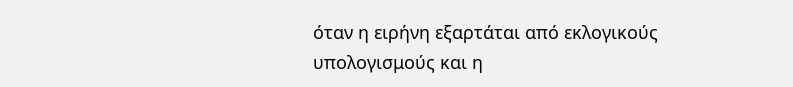όταν η ειρήνη εξαρτάται από εκλογικούς υπολογισμούς και η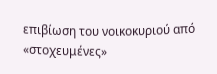επιβίωση του νοικοκυριού από «στοχευμένες»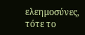ελεημοσύνες, τότε το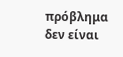πρόβλημα δεν είναι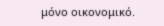μόνο οικονομικό.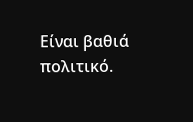Είναι βαθιά πολιτικό.